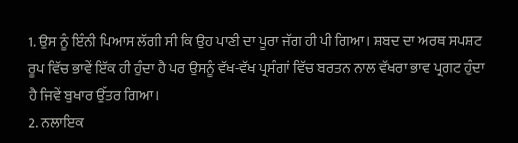1. ਉਸ ਨੂੰ ਇੰਨੀ ਪਿਆਸ ਲੱਗੀ ਸੀ ਕਿ ਉਹ ਪਾਣੀ ਦਾ ਪੂਰਾ ਜੱਗ ਹੀ ਪੀ ਗਿਆ। ਸ਼ਬਦ ਦਾ ਅਰਥ ਸਪਸ਼ਟ ਰੂਪ ਵਿੱਚ ਭਾਵੇਂ ਇੱਕ ਹੀ ਹੁੰਦਾ ਹੈ ਪਰ ਉਸਨੂੰ ਵੱਖ-ਵੱਖ ਪ੍ਰਸੰਗਾਂ ਵਿੱਚ ਬਰਤਨ ਨਾਲ ਵੱਖਰਾ ਭਾਵ ਪ੍ਰਗਟ ਹੁੰਦਾ ਹੈ ਜਿਵੇਂ ਬੁਖਾਰ ਉੱਤਰ ਗਿਆ।
2. ਨਲਾਇਕ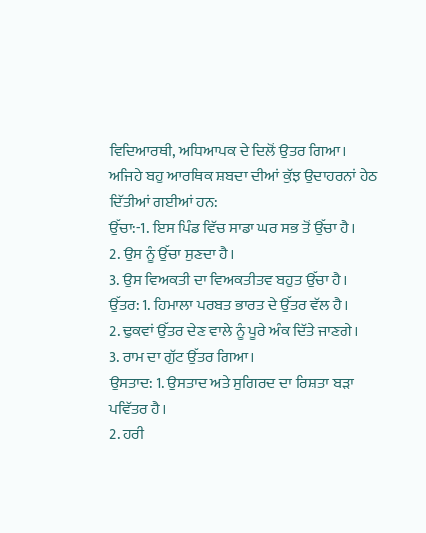ਵਿਦਿਆਰਥੀ, ਅਧਿਆਪਕ ਦੇ ਦਿਲੋਂ ਉਤਰ ਗਿਆ। ਅਜਿਹੇ ਬਹੁ ਆਰਥਿਕ ਸ਼ਬਦਾ ਦੀਆਂ ਕੁੱਝ ਉਦਾਹਰਨਾਂ ਹੇਠ ਦਿੱਤੀਆਂ ਗਈਆਂ ਹਨ:
ਉੱਚਾ:-1. ਇਸ ਪਿੰਡ ਵਿੱਚ ਸਾਡਾ ਘਰ ਸਭ ਤੋਂ ਉੱਚਾ ਹੈ।
2. ਉਸ ਨੂੰ ਉੱਚਾ ਸੁਣਦਾ ਹੈ।
3. ਉਸ ਵਿਅਕਤੀ ਦਾ ਵਿਅਕਤੀਤਵ ਬਹੁਤ ਉੱਚਾ ਹੈ।
ਉੱਤਰ: 1. ਹਿਮਾਲਾ ਪਰਬਤ ਭਾਰਤ ਦੇ ਉੱਤਰ ਵੱਲ ਹੈ।
2. ਢੁਕਵਾਂ ਉੱਤਰ ਦੇਣ ਵਾਲੇ ਨੂੰ ਪੂਰੇ ਅੰਕ ਦਿੱਤੇ ਜਾਣਗੇ।
3. ਰਾਮ ਦਾ ਗੁੱਟ ਉੱਤਰ ਗਿਆ।
ਉਸਤਾਦ: 1. ਉਸਤਾਦ ਅਤੇ ਸੁਗਿਰਦ ਦਾ ਰਿਸ਼ਤਾ ਬੜਾ ਪਵਿੱਤਰ ਹੈ।
2. ਹਰੀ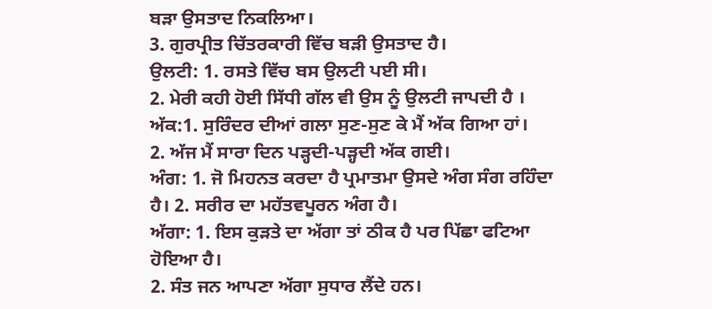ਬੜਾ ਉਸਤਾਦ ਨਿਕਲਿਆ।
3. ਗੁਰਪ੍ਰੀਤ ਚਿੱਤਰਕਾਰੀ ਵਿੱਚ ਬੜੀ ਉਸਤਾਦ ਹੈ।
ਉਲਟੀ: 1. ਰਸਤੇ ਵਿੱਚ ਬਸ ਉਲਟੀ ਪਈ ਸੀ।
2. ਮੇਰੀ ਕਹੀ ਹੋਈ ਸਿੱਧੀ ਗੱਲ ਵੀ ਉਸ ਨੂੰ ਉਲਟੀ ਜਾਪਦੀ ਹੈ । ਅੱਕ:1. ਸੁਰਿੰਦਰ ਦੀਆਂ ਗਲਾ ਸੁਣ-ਸੁਣ ਕੇ ਮੈਂ ਅੱਕ ਗਿਆ ਹਾਂ।
2. ਅੱਜ ਮੈਂ ਸਾਰਾ ਦਿਨ ਪੜ੍ਹਦੀ-ਪੜ੍ਹਦੀ ਅੱਕ ਗਈ।
ਅੰਗ: 1. ਜੋ ਮਿਹਨਤ ਕਰਦਾ ਹੈ ਪ੍ਰਮਾਤਮਾ ਉਸਦੇ ਅੰਗ ਸੰਗ ਰਹਿੰਦਾ ਹੈ। 2. ਸਰੀਰ ਦਾ ਮਹੱਤਵਪੂਰਨ ਅੰਗ ਹੈ।
ਅੱਗਾ: 1. ਇਸ ਕੁੜਤੇ ਦਾ ਅੱਗਾ ਤਾਂ ਠੀਕ ਹੈ ਪਰ ਪਿੱਛਾ ਫਟਿਆ ਹੋਇਆ ਹੈ।
2. ਸੰਤ ਜਨ ਆਪਣਾ ਅੱਗਾ ਸੁਧਾਰ ਲੈਂਦੇ ਹਨ।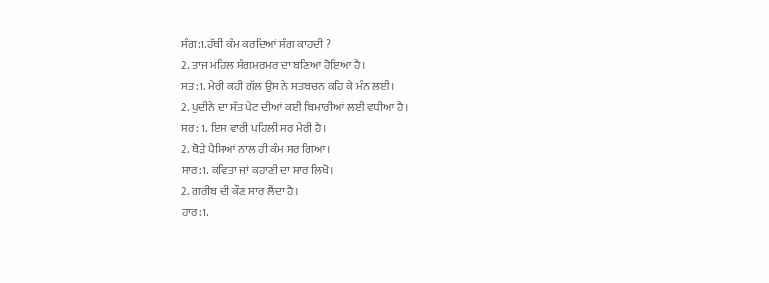ਸੰਗ:1.ਹੱਥੀਂ ਕੰਮ ਕਰਦਿਆਂ ਸੰਗ ਕਾਹਦੀ ?
2. ਤਾਜ ਮਹਿਲ ਸੰਗਮਰਮਰ ਦਾ ਬਣਿਆ ਹੋਇਆ ਹੈ।
ਸਤ:1. ਮੇਰੀ ਕਹੀ ਗੱਲ ਉਸ ਨੇ ਸਤਬਚਨ ਕਹਿ ਕੇ ਮੰਨ ਲਈ।
2. ਪੁਦੀਨੇ ਦਾ ਸੱਤ ਪੇਟ ਦੀਆਂ ਕਈ ਬਿਮਾਰੀਆਂ ਲਈ ਵਧੀਆ ਹੈ।
ਸਰ: 1. ਇਸ ਵਾਰੀ ਪਹਿਲੀ ਸਰ ਮੇਰੀ ਹੈ।
2. ਥੋੜੇ ਪੈਸਿਆਂ ਨਾਲ ਹੀ ਕੰਮ ਸਰ ਗਿਆ।
ਸਾਰ:1. ਕਵਿਤਾ ਜਾਂ ਕਹਾਣੀ ਦਾ ਸਾਰ ਲਿਖੋ।
2. ਗਰੀਬ ਦੀ ਕੌਣ ਸਾਰ ਲੈਂਦਾ ਹੈ।
ਹਾਰ:1.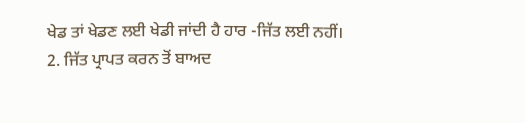ਖੇਡ ਤਾਂ ਖੇਡਣ ਲਈ ਖੇਡੀ ਜਾਂਦੀ ਹੈ ਹਾਰ -ਜਿੱਤ ਲਈ ਨਹੀਂ।
2. ਜਿੱਤ ਪ੍ਰਾਪਤ ਕਰਨ ਤੋਂ ਬਾਅਦ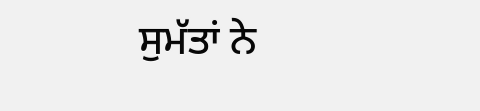ਸੁਮੱਤਾਂ ਨੇ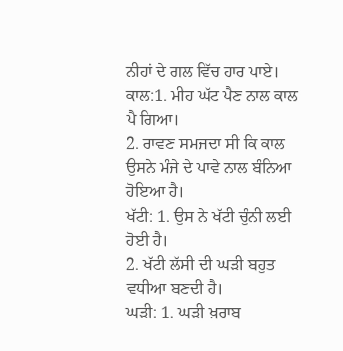ਨੀਹਾਂ ਦੇ ਗਲ ਵਿੱਚ ਹਾਰ ਪਾਏ।
ਕਾਲ:1. ਮੀਹ ਘੱਟ ਪੈਣ ਨਾਲ ਕਾਲ ਪੈ ਗਿਆ।
2. ਰਾਵਣ ਸਮਜਦਾ ਸੀ ਕਿ ਕਾਲ ਉਸਨੇ ਮੰਜੇ ਦੇ ਪਾਵੇ ਨਾਲ ਬੰਨਿਆ ਹੋਇਆ ਹੈ।
ਖੱਟੀ: 1. ਉਸ ਨੇ ਖੱਟੀ ਚੁੰਨੀ ਲਈ ਹੋਈ ਹੈ।
2. ਖੱਟੀ ਲੱਸੀ ਦੀ ਘੜੀ ਬਹੁਤ ਵਧੀਆ ਬਣਦੀ ਹੈ।
ਘੜੀ: 1. ਘੜੀ ਖ਼ਰਾਬ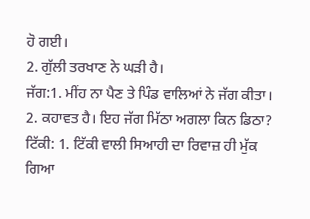ਹੋ ਗਈ।
2. ਗੁੱਲੀ ਤਰਖਾਣ ਨੇ ਘੜੀ ਹੈ।
ਜੱਗ:1. ਮੀਂਹ ਨਾ ਪੈਣ ਤੇ ਪਿੰਡ ਵਾਲਿਆਂ ਨੇ ਜੱਗ ਕੀਤਾ।
2. ਕਹਾਵਤ ਹੈ। ਇਹ ਜੱਗ ਮਿੱਠਾ ਅਗਲਾ ਕਿਨ ਡਿਠਾ?
ਟਿੱਕੀ: 1. ਟਿੱਕੀ ਵਾਲੀ ਸਿਆਹੀ ਦਾ ਰਿਵਾਜ਼ ਹੀ ਮੁੱਕ ਗਿਆ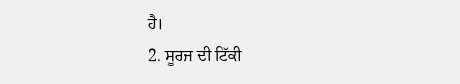ਹੈ।
2. ਸੂਰਜ ਦੀ ਟਿੱਕੀ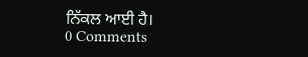ਨਿੱਕਲ ਆਈ ਹੈ।
0 Comments